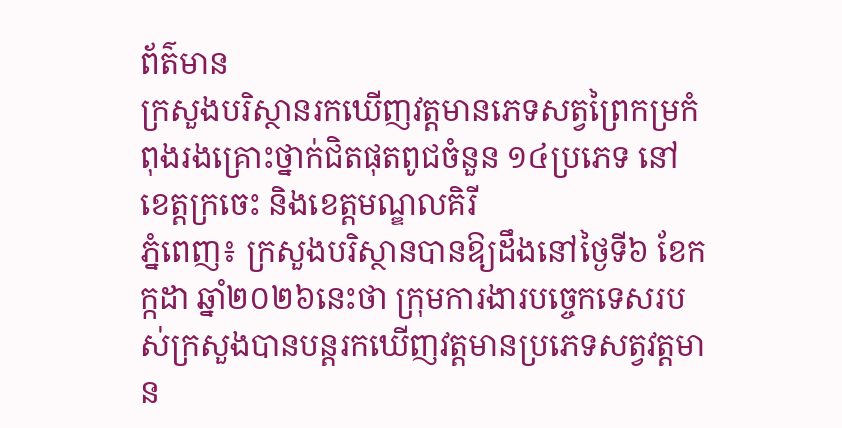ព័ត៌មាន
ក្រសួងបរិស្ថានរកឃើញវត្តមានភេទសត្វព្រៃកម្រកំពុងរងគ្រោះថ្នាក់ជិតផុតពូជចំនួន ១៤ប្រភេទ នៅខេត្តក្រចេះ និងខេត្តមណ្ឌលគិរី
ភ្នំពេញ៖ ក្រសួងបរិស្ថានបានឱ្យដឹងនៅថ្ងៃទី៦ ខែកក្កដា ឆ្នាំ២០២៦នេះថា ក្រុមការងារបច្ចេកទេសរបស់ក្រសួងបានបន្តរកឃើញវត្តមានប្រភេទសត្វវត្តមាន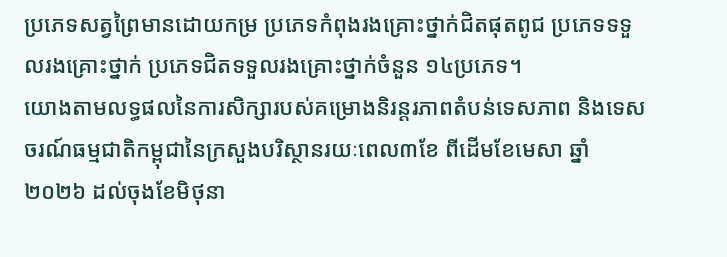ប្រភេទសត្វព្រៃមានដោយកម្រ ប្រភេទកំពុងរងគ្រោះថ្នាក់ជិតផុតពូជ ប្រភេទទទួលរងគ្រោះថ្នាក់ ប្រភេទជិតទទួលរងគ្រោះថ្នាក់ចំនួន ១៤ប្រភេទ។
យោងតាមលទ្ធផលនៃការសិក្សារបស់គម្រោងនិរន្តរភាពតំបន់ទេសភាព និងទេសចរណ៍ធម្មជាតិកម្ពុជានៃក្រសួងបរិស្ថានរយៈពេល៣ខែ ពីដើមខែមេសា ឆ្នាំ២០២៦ ដល់ចុងខែមិថុនា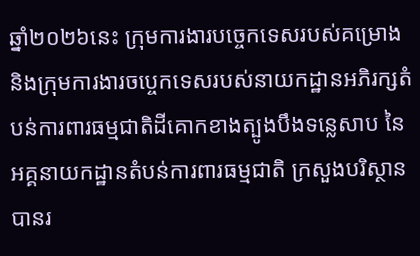ឆ្នាំ២០២៦នេះ ក្រុមការងារបច្ចេកទេសរបស់គម្រោង និងក្រុមការងារចប្ចេកទេសរបស់នាយកដ្ឋានអភិរក្សតំបន់ការពារធម្មជាតិដីគោកខាងត្បូងបឹងទន្លេសាប នៃអគ្គនាយកដ្ឋានតំបន់ការពារធម្មជាតិ ក្រសួងបរិស្ថាន បានរ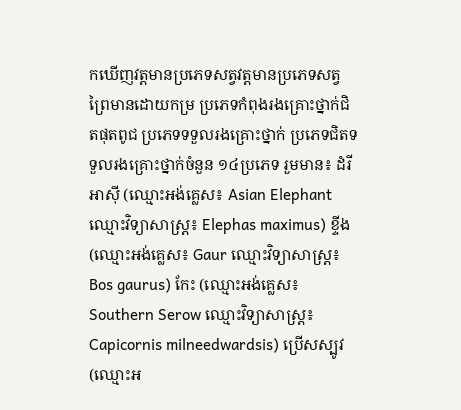កឃើញវត្តមានប្រភេទសត្វវត្តមានប្រភេទសត្វព្រៃមានដោយកម្រ ប្រភេទកំពុងរងគ្រោះថ្នាក់ជិតផុតពូជ ប្រភេទទទួលរងគ្រោះថ្នាក់ ប្រភេទជិតទទួលរងគ្រោះថ្នាក់ចំនួន ១៤ប្រភេទ រួមមាន៖ ដំរីអាស៊ី (ឈ្មោះអង់គ្លេស៖ Asian Elephant ឈ្មោះវិទ្យាសាស្រ្ត៖ Elephas maximus) ខ្ទីង (ឈ្មោះអង់គ្លេស៖ Gaur ឈ្មោះវិទ្យាសាស្រ្ត៖ Bos gaurus) កែះ (ឈ្មោះអង់គ្លេស៖ Southern Serow ឈ្មោះវិទ្យាសាស្រ្ត៖ Capicornis milneedwardsis) ប្រើសស្បូវ (ឈ្មោះអ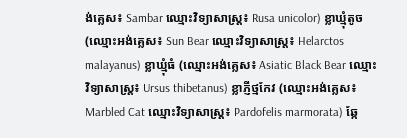ង់គ្លេស៖ Sambar ឈ្មោះវិទ្យាសាស្រ្ត៖ Rusa unicolor) ខ្លាឃ្មុំតូច (ឈ្មោះអង់គ្លេស៖ Sun Bear ឈ្មោះវិទ្យាសាស្រ្ត៖ Helarctos malayanus) ខ្លាឃ្មុំធំ (ឈ្មោះអង់គ្លេស៖ Asiatic Black Bear ឈ្មោះវិទ្យាសាស្រ្ត៖ Ursus thibetanus) ខ្លាភ្ញីថ្មកែវ (ឈ្មោះអង់គ្លេស៖ Marbled Cat ឈ្មោះវិទ្យាសាស្រ្ត៖ Pardofelis marmorata) ឆ្កែ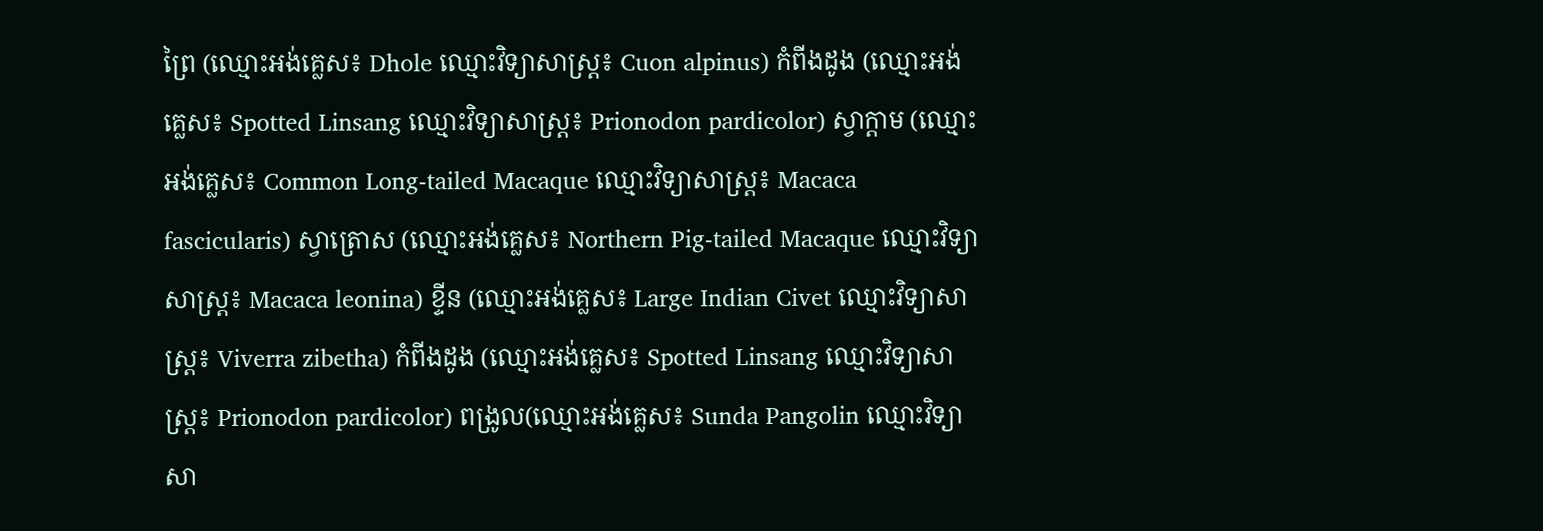ព្រៃ (ឈ្មោះអង់គ្លេស៖ Dhole ឈ្មោះវិទ្យាសាស្រ្ត៖ Cuon alpinus) កំពីងដូង (ឈ្មោះអង់គ្លេស៖ Spotted Linsang ឈ្មោះវិទ្យាសាស្រ្ត៖ Prionodon pardicolor) ស្វាក្តាម (ឈ្មោះអង់គ្លេស៖ Common Long-tailed Macaque ឈ្មោះវិទ្យាសាស្រ្ត៖ Macaca fascicularis) ស្វាត្រោស (ឈ្មោះអង់គ្លេស៖ Northern Pig-tailed Macaque ឈ្មោះវិទ្យាសាស្រ្ត៖ Macaca leonina) ខ្ទីន (ឈ្មោះអង់គ្លេស៖ Large Indian Civet ឈ្មោះវិទ្យាសាស្រ្ត៖ Viverra zibetha) កំពីងដូង (ឈ្មោះអង់គ្លេស៖ Spotted Linsang ឈ្មោះវិទ្យាសាស្រ្ត៖ Prionodon pardicolor) ពង្រូល(ឈ្មោះអង់គ្លេស៖ Sunda Pangolin ឈ្មោះវិទ្យាសា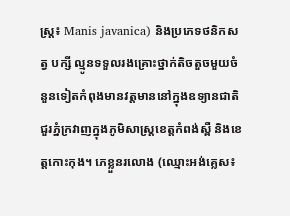ស្រ្ត៖ Manis javanica) និងប្រភេទថនិកសត្វ បក្សី ល្មូនទទួលរងគ្រោះថ្នាក់តិចតួចមួយចំនួនទៀតកំពុងមានវត្តមាននៅក្នុងឧទ្យានជាតិជួរភ្នំក្រវាញក្នុងភូមិសាស្ត្រខេត្តកំពង់ស្ពឺ និងខេត្តកោះកុង។ ភេខ្លួនរលោង (ឈ្មោះអង់គ្លេស៖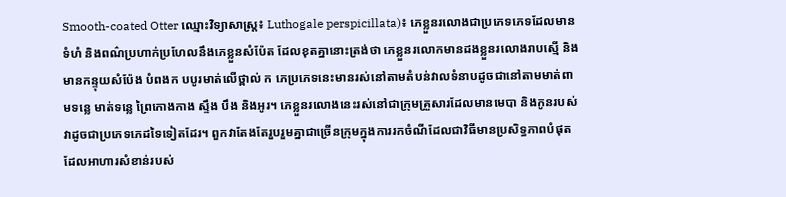Smooth-coated Otter ឈ្មោះវិទ្យាសាស្រ្ត៖ Luthogale perspicillata)៖ ភេខ្លួនរលោងជាប្រភេទភេទដែលមានទំហំ និងពណ៌ប្រហាក់ប្រហែលនឹងភេខ្លួនសំប៉ែត ដែលខុតគ្នានោះត្រង់ថា ភេខ្លួនរលោកមានដងខ្លួនរលោងរាបស្មើ និងមានកន្ទុយសំប៉ែង បំពងក បបូរមាត់លើថ្ពាល់ ក ភេប្រភេទនេះមានរស់នៅតាមតំបន់វាលទំនាបដូចជានៅតាមមាត់ពាមទន្លេ មាត់ទន្លេ ព្រៃកោងកាង ស្ទឹង បឹង និងអូរ។ ភេខ្លួនរលោងនេះរស់នៅជាក្រុមគ្រួសារដែលមានមេបា និងកូនរបស់វាដូចជាប្រភេទភេដទៃទៀតដែរ។ ពួកវាតែងតែរួបរួមគ្នាជាច្រើនក្រុមក្នុងការរកចំណីដែលជាវិធីមានប្រសិទ្ធភាពបំផុត ដែលអាហារសំខាន់របស់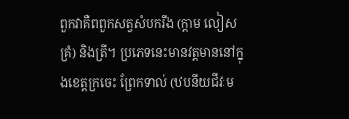ពួកវាគឺពពួកសត្វសំបករឹង (ក្តាម លៀស គ្រំ) និងត្រី។ ប្រភេទនេះមានវត្តមាននៅក្នុងខេត្តក្រចេះ ព្រែកទាល់ (ឋបនីយជីវៈម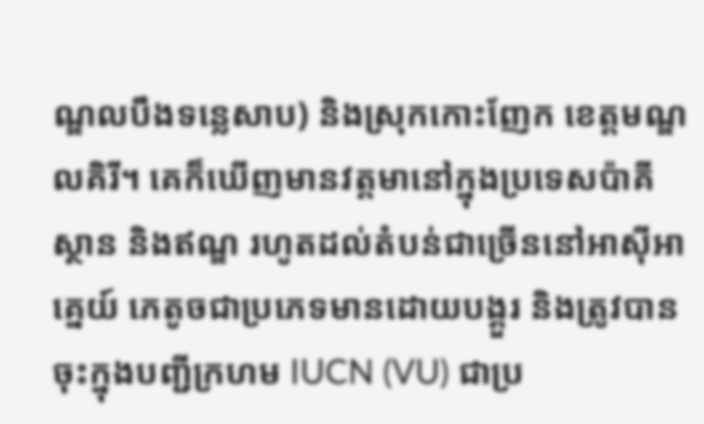ណ្ឌលបឹងទន្លេសាប) និងស្រុកកោះញែក ខេត្តមណ្ឌលគិរី។ គេក៏ឃើញមានវត្តមានៅក្នុងប្រទេសប៉ាគីស្ថាន និងឥណ្ឌ រហូតដល់តំបន់ជាច្រើននៅអាស៊ីអាគ្នេយ៍ ភេតូចជាប្រភេទមានដោយបង្គួរ និងត្រូវបានចុះក្នុងបញ្ជីក្រហម IUCN (VU) ជាប្រ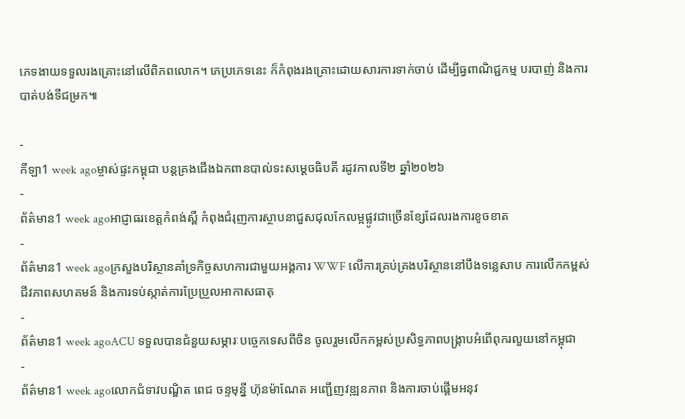ភេទងាយទទួលរងគ្រោះនៅលើពិភពលោក។ ភេប្រភេទនេះ ក៏កំពុងរងគ្រោះដោយសារការទាក់ចាប់ ដើម្បីធ្វពាណិជ្ជកម្ម បរបាញ់ និងការបាត់បង់ទីជម្រក៕

-
កីឡា1 week agoម្ចាស់ផ្ទះកម្ពុជា បន្ដគ្រងជើងឯកពានបាល់ទះសម្ដេចធិបតី រដូវកាលទី២ ឆ្នាំ២០២៦
-
ព័ត៌មាន1 week agoអាជ្ញាធរខេត្តកំពង់ស្ពឺ កំពុងជំរុញការស្ថាបនាជួសជុលកែលម្អផ្លូវជាច្រើនខ្សែដែលរងការខូចខាត
-
ព័ត៌មាន1 week agoក្រសួងបរិស្ថានគាំទ្រកិច្ចសហការជាមួយអង្គការ WWF លើការគ្រប់គ្រងបរិស្ថាននៅបឹងទន្លេសាប ការលើកកម្ពស់ជីវភាពសហគមន៍ និងការទប់ស្កាត់ការប្រែប្រួលអាកាសធាតុ
-
ព័ត៌មាន1 week agoACU ទទួលបានជំនួយសម្ភារៈបច្ចេកទេសពីចិន ចូលរួមលើកកម្ពស់ប្រសិទ្ធភាពបង្រ្កាបអំពើពុករលួយនៅកម្ពុជា
-
ព័ត៌មាន1 week agoលោកជំទាវបណ្ឌិត ពេជ ចន្ទមុន្នី ហ៊ុនម៉ាណែត អញ្ជើញវឌ្ឍនភាព និងការចាប់ផ្តើមអនុវ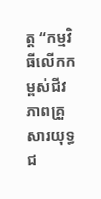ត្ត “កម្មវិធីលើកកម្ពស់ជីវភាពគ្រួសារយុទ្ធជ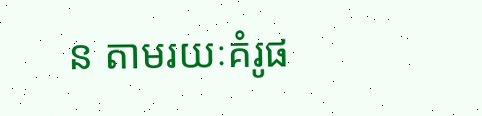ន តាមរយៈគំរូផ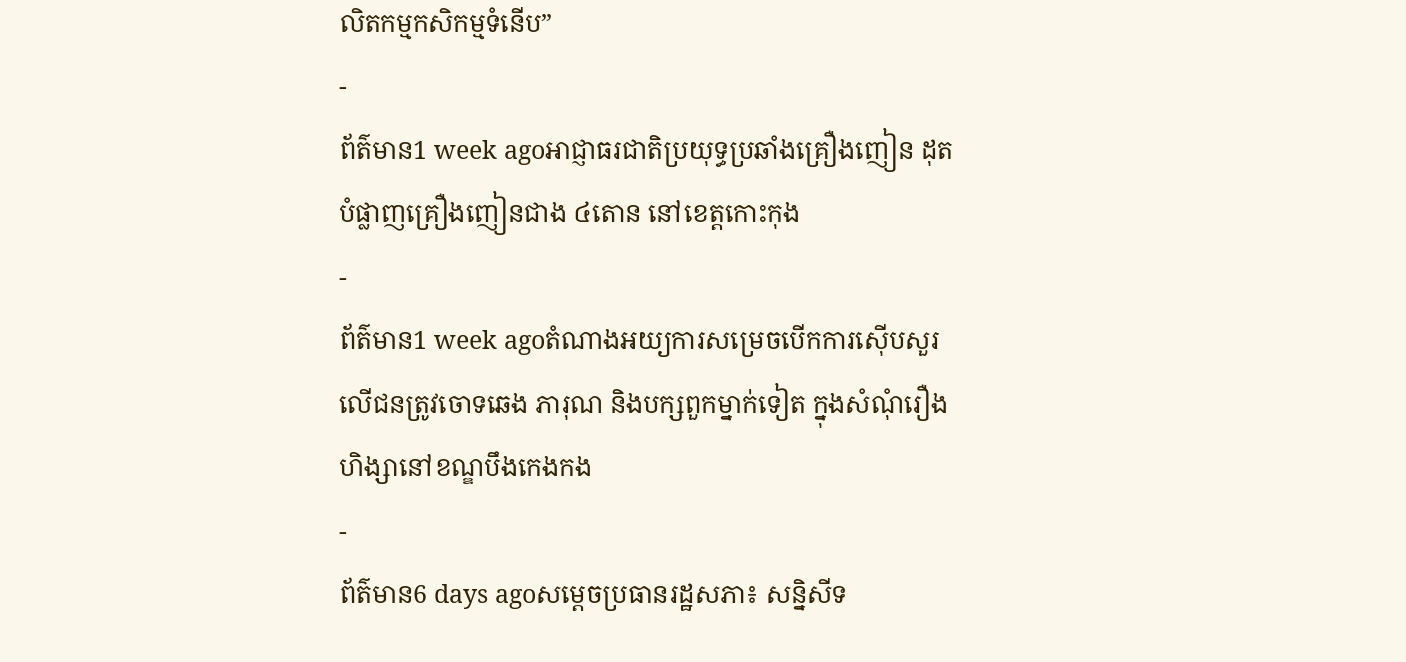លិតកម្មកសិកម្មទំនើប”
-
ព័ត៌មាន1 week agoអាជ្ញាធរជាតិប្រយុទ្ធប្រឆាំងគ្រឿងញៀន ដុតបំផ្លាញគ្រឿងញៀនជាង ៤តោន នៅខេត្តកោះកុង
-
ព័ត៌មាន1 week agoតំណាងអយ្យការសម្រេចបើកការស៊ើបសួរ លើជនត្រូវចោទឆេង ភារុណ និងបក្សពួកម្នាក់ទៀត ក្នុងសំណុំរឿងហិង្សានៅខណ្ឌបឹងកេងកង
-
ព័ត៌មាន6 days agoសម្តេចប្រធានរដ្ឋសភា៖ សន្និសីទ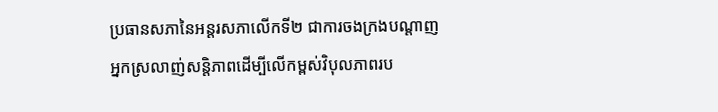ប្រធានសភានៃអន្តរសភាលើកទី២ ជាការចងក្រងបណ្តាញ អ្នកស្រលាញ់សន្តិភាពដើម្បីលើកម្ពស់វិបុលភាពរប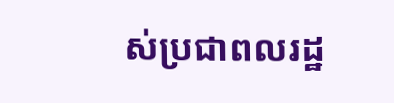ស់ប្រជាពលរដ្ឋ